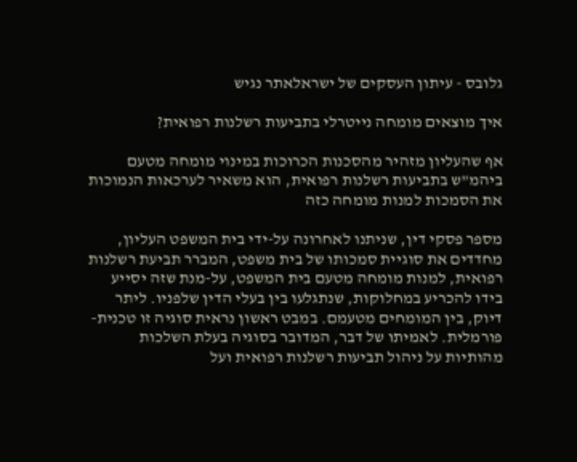גלובס - עיתון העסקים של ישראלאתר נגיש

איך מוצאים מומחה נייטרלי בתביעות רשלנות רפואית?

אף שהעליון מזהיר מהסכנות הכרוכות במינוי מומחה מטעם ביהמ"ש בתביעות רשלנות רפואית, הוא משאיר לערכאות הנמוכות את הסמכות למנות מומחה כזה

מספר פסקי דין, שניתנו לאחרונה על-ידי בית המשפט העליון, מחדדים את סוגיית סמכותו של בית משפט, המברר תביעת רשלנות רפואית, למנות מומחה מטעם בית המשפט, על-מנת שזה יסייע בידו להכריע במחלוקות, שנתגלעו בין בעלי הדין שלפניו. ליתר דיוק, בין המומחים מטעמם. במבט ראשון נראית סוגיה זו טכנית-פורמלית. לאמיתו של דבר, המדובר בסוגיה בעלת השלכות מהותיות על ניהול תביעות רשלנות רפואית ועל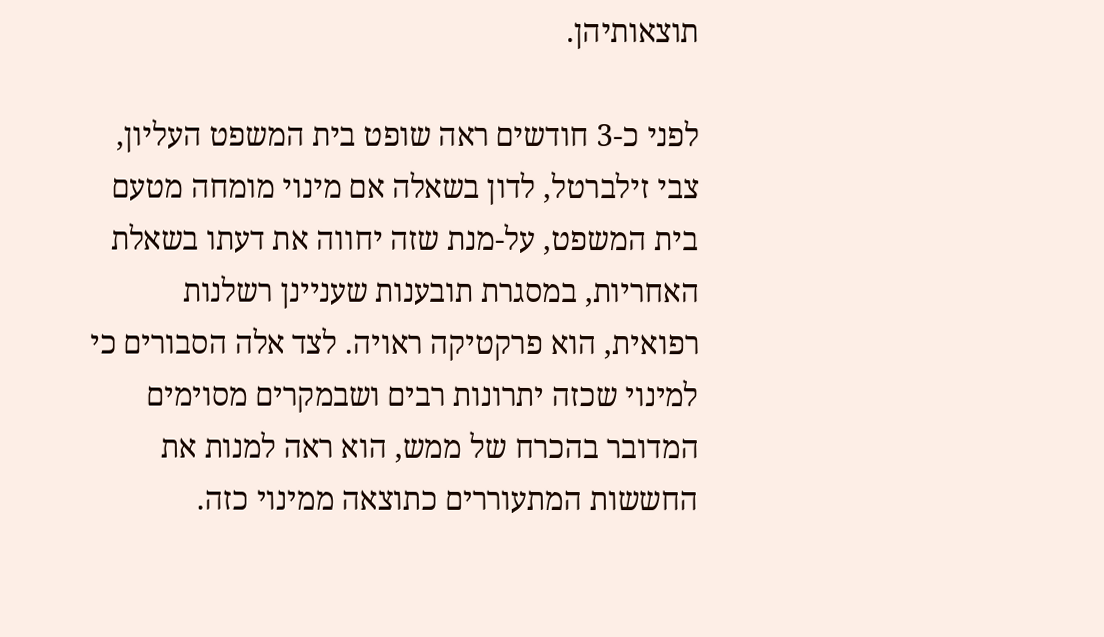תוצאותיהן.

לפני כ-3 חודשים ראה שופט בית המשפט העליון, צבי זילברטל, לדון בשאלה אם מינוי מומחה מטעם בית המשפט, על-מנת שזה יחווה את דעתו בשאלת האחריות, במסגרת תובענות שעניינן רשלנות רפואית, הוא פרקטיקה ראויה. לצד אלה הסבורים כי למינוי שכזה יתרונות רבים ושבמקרים מסוימים המדובר בהכרח של ממש, הוא ראה למנות את החששות המתעוררים כתוצאה ממינוי כזה.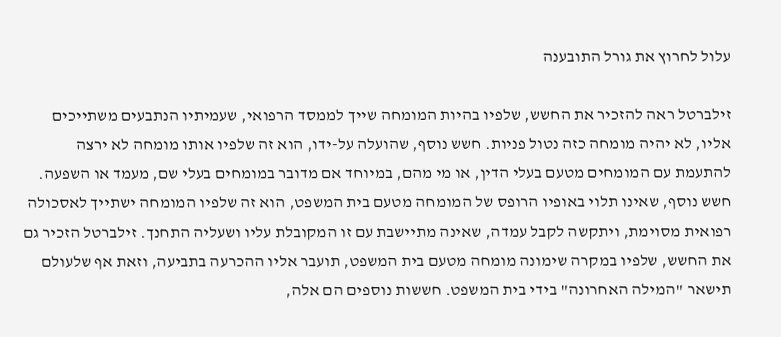עלול לחרוץ את גורל התובענה

זילברטל ראה להזכיר את החשש, שלפיו בהיות המומחה שייך לממסד הרפואי, שעמיתיו הנתבעים משתייכים אליו, לא יהיה מומחה כזה נטול פניות. חשש נוסף, שהועלה על-ידו, הוא זה שלפיו אותו מומחה לא ירצה להתעמת עם המומחים מטעם בעלי הדין, או מי מהם, במיוחד אם מדובר במומחים בעלי שם, מעמד או השפעה. חשש נוסף, שאינו תלוי באופיו הרופס של המומחה מטעם בית המשפט, הוא זה שלפיו המומחה ישתייך לאסכולה רפואית מסוימת, ויתקשה לקבל עמדה, שאינה מתיישבת עם זו המקובלת עליו ושעליה התחנך. זילברטל הזכיר גם את החשש, שלפיו במקרה שימונה מומחה מטעם בית המשפט, תועבר אליו ההכרעה בתביעה, וזאת אף שלעולם תישאר "המילה האחרונה" בידי בית המשפט. חששות נוספים הם אלה,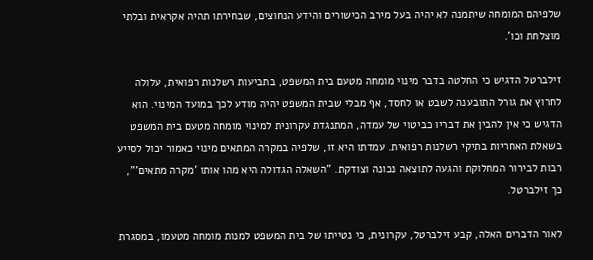שלפיהם המומחה שיתמנה לא יהיה בעל מירב הכישורים והידע הנחוצים, שבחירתו תהיה אקראית ובלתי מוצלחת וכו'.

זילברטל הדגיש כי החלטה בדבר מינוי מומחה מטעם בית המשפט, בתביעות רשלנות רפואית, עלולה לחרוץ את גורל התובענה לשבט או לחסד, אף מבלי שבית המשפט יהיה מודע לכך במועד המינוי. הוא הדגיש כי אין להבין את דבריו כביטוי של עמדה, המתנגדת עקרונית למינוי מומחה מטעם בית המשפט בשאלת האחריות בתיקי רשלנות רפואית. עמדתו היא זו, שלפיה במקרה המתאים מינוי כאמור יכול לסייע רבות לבירור המחלוקת והגעה לתוצאה נכונה וצודקת. "השאלה הגדולה היא מהו אותו 'מקרה מתאים'", כך זילברטל.

לאור הדברים האלה, קבע זילברטל, עקרונית, כי נטייתו של בית המשפט למנות מומחה מטעמו, במסגרת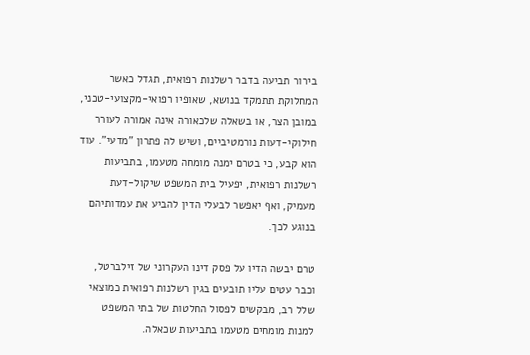בירור תביעה בדבר רשלנות רפואית, תגדל כאשר המחלוקת תתמקד בנושא, שאופיו רפואי-מקצועי-טכני, במובן הצר, או בשאלה שלכאורה אינה אמורה לעורר חילוקי-דעות נורמטיביים, ושיש לה פתרון "מדעי". עוד הוא קבע, כי בטרם ימנה מומחה מטעמו, בתביעות רשלנות רפואית, יפעיל בית המשפט שיקול-דעת מעמיק, ואף יאפשר לבעלי הדין להביע את עמדותיהם בנוגע לכך.

טרם יבשה הדיו על פסק דינו העקרוני של זילברטל, וכבר עטים עליו תובעים בגין רשלנות רפואית כמוצאי שלל רב, מבקשים לפסול החלטות של בתי המשפט למנות מומחים מטעמו בתביעות שכאלה.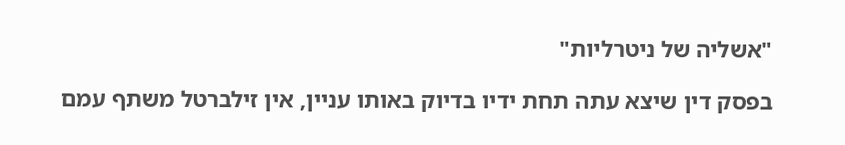"אשליה של ניטרליות"

בפסק דין שיצא עתה תחת ידיו בדיוק באותו עניין, אין זילברטל משתף עמם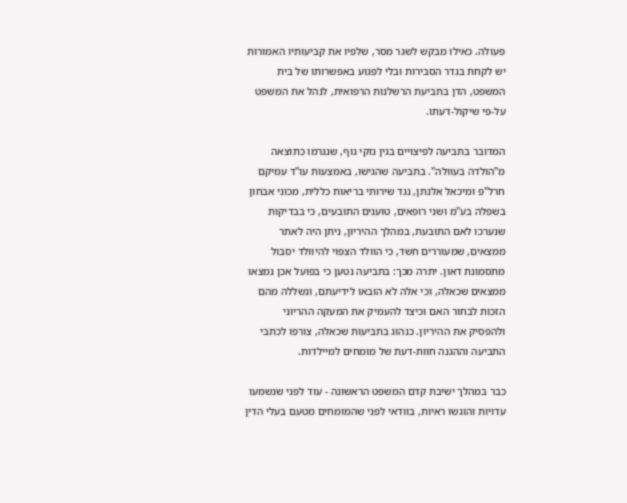פעולה. כאילו מבקש לשגר מסר, שלפיו את קביעותיו האמורות יש לקחת בגדר הסבירות ובלי לפגוע באפשרותו של בית המשפט, הדן בתביעת הרשלנות הרפואית, לנהל את המשפט על-פי שיקול-דעתו.

המדובר בתביעה לפיצויים בגין נזקי גוף, שנגרמו כתוצאה מ"הולדה בעוולה". בתביעה שהגישו, באמצעות עו"ד עמיקם חרל"פ ומיכאל אלנתן, נגד שירותי בריאות כללית, מכוני אבחון בשפלה בע"מ ושני רופאים, טוענים התובעים, כי בבדיקות שנערכו לאם התובעת, במהלך ההיריון, ניתן היה לאתר ממצאים, שמעוררים חשד, כי הוולד הצפוי להיוולד יסבול מתסמונת דאון. יתרה מכך: בתביעה נטען כי בפועל אכן נמצאו ממצאים שכאלה, וכי אלה לא הובאו לידיעתם, ונשללה מהם הזכות לבחור האם וכיצד להעמיק את המעקה ההריוני ולהפסיק את ההיריון. כנהוג בתביעות שכאלה, צורפו לכתבי התביעה וההגנה חוות-דעת של מומחים למיילדות.

כבר במהלך ישיבת קדם המשפט הראשונה - עוד לפני שנשמעו עדויות והוגשו ראיות, בוודאי לפני שהמומחים מטעם בעלי הדין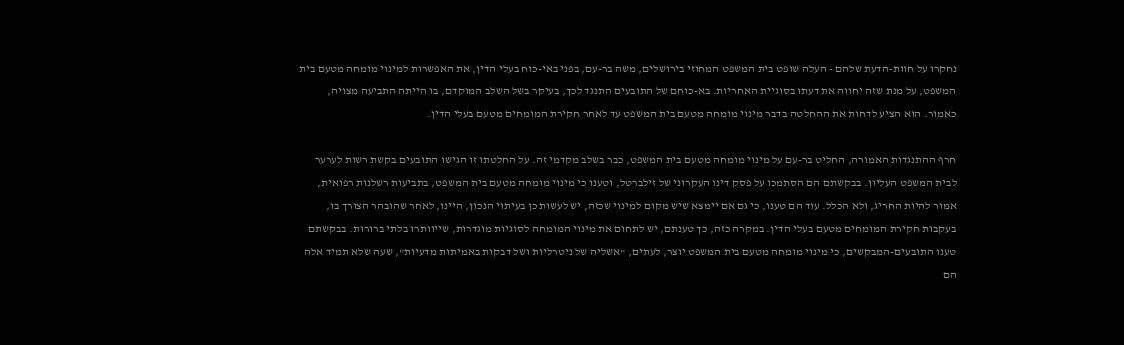נחקרו על חוות-הדעת שלהם - העלה שופט בית המשפט המחוזי בירושלים, משה בר-עם, בפני באי-כוח בעלי הדין, את האפשרות למינוי מומחה מטעם בית המשפט, על מנת שזה יחווה את דעתו בסוגיית האחריות. בא-כוחם של התובעים התנגד לכך, בעיקר בשל השלב המוקדם, בו הייתה התביעה מצויה, כאמור. הוא הציע לדחות את ההחלטה בדבר מינוי מומחה מטעם בית המשפט עד לאחר חקירת המומחים מטעם בעלי הדין.

חרף ההתנגדות האמורה, החליט בר-עם על מינוי מומחה מטעם בית המשפט, כבר בשלב מקדמי זה. על החלטתו זו הגישו התובעים בקשת רשות לערער לבית המשפט העליון. בבקשתם הם הסתמכו על פסק דינו העקרוני של זילברטל, וטענו כי מינוי מומחה מטעם בית המשפט, בתביעות רשלנות רפואית, אמור להיות החריג, ולא הכלל. עוד הם טענו, כי גם אם יימצא שיש מקום למינוי שכזה, יש לעשות כן בעיתוי הנכון, היינו, לאחר שהובהר הצורך בו, בעקבות חקירת המומחים מטעם בעלי הדין. במקרה כזה, כך טענתם, יש לתחום את מינוי המומחה לסוגיות מוגדרות, שייוותרו בלתי ברורות. בבקשתם טענו התובעים-המבקשים, כי מינוי מומחה מטעם בית המשפט יוצר, לעתים, "אשליה של ניטרליות ושל דבקות באמיתות מדעיות", שעה שלא תמיד אלה הם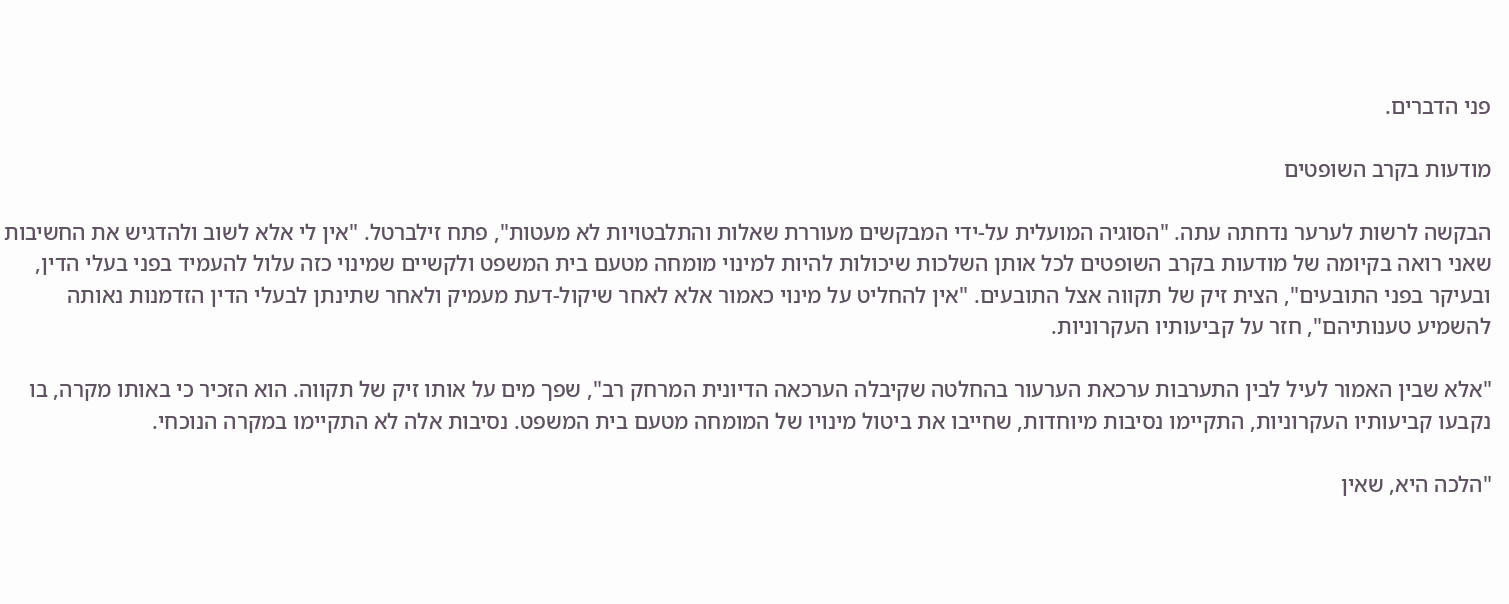פני הדברים.

מודעות בקרב השופטים

הבקשה לרשות לערער נדחתה עתה. "הסוגיה המועלית על-ידי המבקשים מעוררת שאלות והתלבטויות לא מעטות", פתח זילברטל. "אין לי אלא לשוב ולהדגיש את החשיבות שאני רואה בקיומה של מודעות בקרב השופטים לכל אותן השלכות שיכולות להיות למינוי מומחה מטעם בית המשפט ולקשיים שמינוי כזה עלול להעמיד בפני בעלי הדין, ובעיקר בפני התובעים", הצית זיק של תקווה אצל התובעים. "אין להחליט על מינוי כאמור אלא לאחר שיקול-דעת מעמיק ולאחר שתינתן לבעלי הדין הזדמנות נאותה להשמיע טענותיהם", חזר על קביעותיו העקרוניות.

"אלא שבין האמור לעיל לבין התערבות ערכאת הערעור בהחלטה שקיבלה הערכאה הדיונית המרחק רב", שפך מים על אותו זיק של תקווה. הוא הזכיר כי באותו מקרה, בו נקבעו קביעותיו העקרוניות, התקיימו נסיבות מיוחדות, שחייבו את ביטול מינויו של המומחה מטעם בית המשפט. נסיבות אלה לא התקיימו במקרה הנוכחי.

"הלכה היא, שאין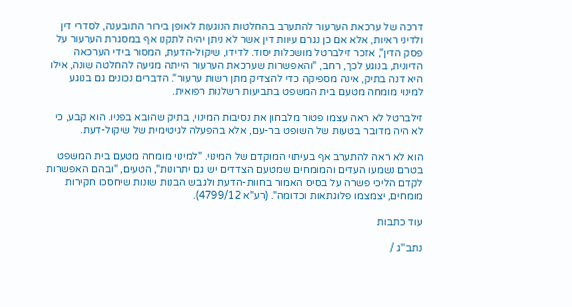דרכה של ערכאת הערעור להתערב בהחלטות הנוגעות לאופן בירור התובענה, לסדרי דין ולדיני ראיות, אלא אם כן נגרם עיוות דין אשר לא ניתן יהיה לתקנו אף במסגרת הערעור על פסק הדין", אזכר זילברטל מושכלות יסוד. לדידו, שיקול-הדעת, המסור בידי הערכאה הדיונית, בנוגע לכך, רחב, "והאפשרות שערכאת הערעור הייתה מגיעה להחלטה שונה, אילו היא דנה בתיק, אינה מספיקה כדי להצדיק מתן רשות ערעור". הדברים נכונים גם בנוגע למינוי מומחה מטעם בית המשפט בתביעות רשלנות רפואית.

זילברטל לא ראה עצמו פטור מלבחון את נסיבות המינוי, בתיק שהובא בפניו. הוא קבע, כי לא היה מדובר בטעות של השופט בר-עם, אלא בהפעלה לגיטימית של שיקול-דעת.

הוא לא ראה להתערב אף בעיתוי המוקדם של המינוי. "למינוי מומחה מטעם בית המשפט בטרם נשמעו העדים והמומחים שמטעם הצדדים יש גם יתרונות", הטעים, "ובהם האפשרות לקדם הליכי פשרה על בסיס האמור בחוות-הדעת ולגבש הבנות שונות שיחסכו חקירות מומחים, יצמצמו פלוגתאות וכדומה". (רע"א 4799/12).

עוד כתבות

נתב''ג /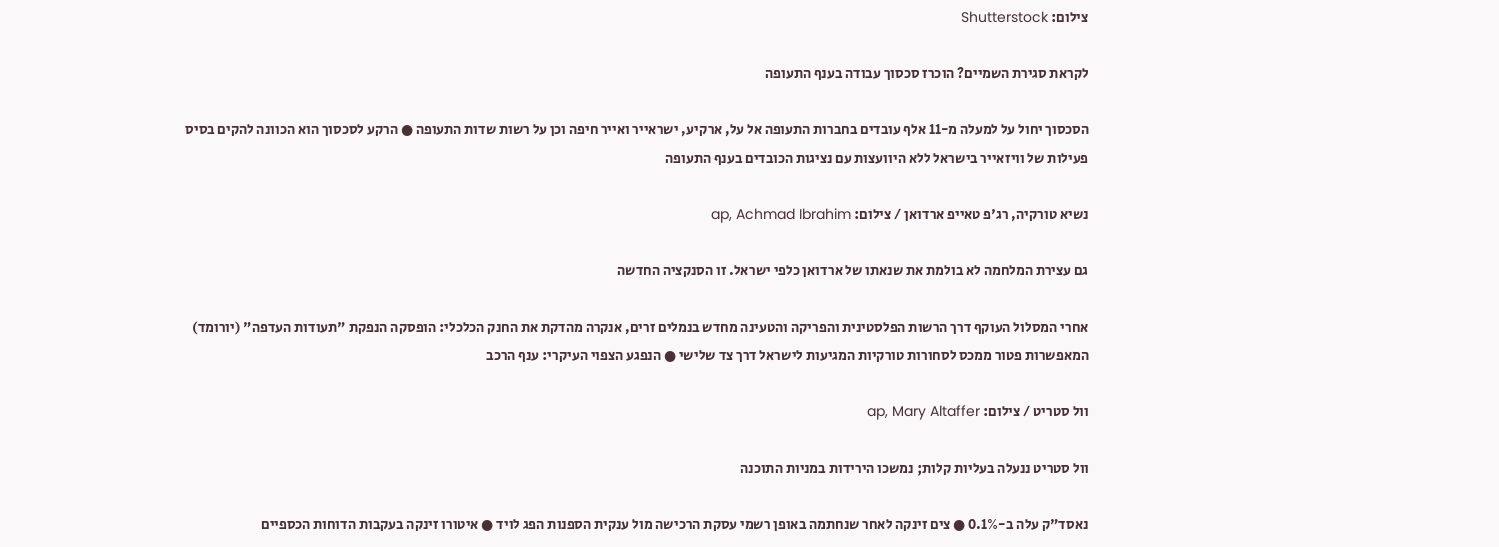צילום: Shutterstock

לקראת סגירת השמיים? הוכרז סכסוך עבודה בענף התעופה

הסכסוך יחול על למעלה מ-11 אלף עובדים בחברות התעופה אל על, ארקיע, ישראייר ואייר חיפה וכן על רשות שדות התעופה ● הרקע לסכסוך הוא הכוונה להקים בסיס פעילות של וויזאייר בישראל ללא היוועצות עם נציגות הכובדים בענף התעופה

נשיא טורקיה, רג'פ טאייפ ארדואן / צילום: ap, Achmad Ibrahim

גם עצירת המלחמה לא בולמת את שנאתו של ארדואן כלפי ישראל. זו הסנקציה החדשה

אחרי המסלול העוקף דרך הרשות הפלסטינית והפריקה והטעינה מחדש בנמלים זרים, אנקרה מהדקת את החנק הכלכלי: הופסקה הנפקת "תעודות העדפה" (יורומד) המאפשרות פטור ממכס לסחורות טורקיות המגיעות לישראל דרך צד שלישי ● הנפגע הצפוי העיקרי: ענף הרכב

וול סטריט / צילום: ap, Mary Altaffer

וול סטריט ננעלה בעליות קלות; נמשכו הירידות במניות התוכנה

נאסד"ק עלה ב-0.1% ● צים זינקה לאחר שנחתמה באופן רשמי עסקת הרכישה מול ענקית הספנות הפג לויד ● איטורו זינקה בעקבות הדוחות הכספיים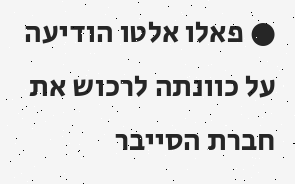● פאלו אלטו הודיעה על כוונתה לרכוש את חברת הסייבר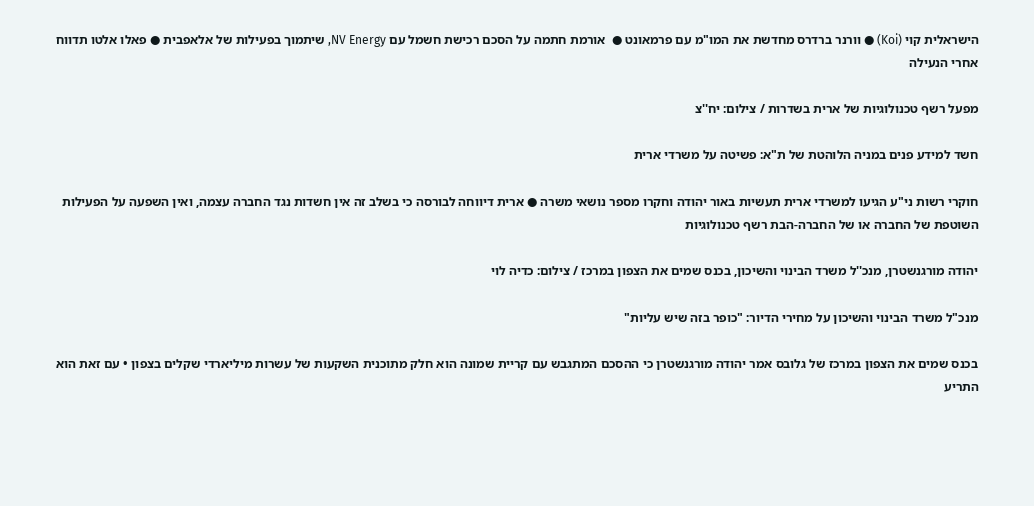הישראלית קוי (Koi) ● וורנר ברדרס מחדשת את המו"מ עם פרמאונט ●  אורמת חתמה על הסכם רכישת חשמל עם NV Energy, שיתמוך בפעילות של אלאפבית ● פאלו אלטו תדווח אחרי הנעילה

מפעל רשף טכנולוגיות של ארית בשדרות / צילום: יח''צ

חשד למידע פנים במניה הלוהטת של ת"א: פשיטה על משרדי ארית

חוקרי רשות ני"ע הגיעו למשרדי ארית תעשיות באור יהודה וחקרו מספר נושאי משרה ● ארית דיווחה לבורסה כי בשלב זה אין חשדות נגד החברה עצמה, ואין השפעה על הפעילות השוטפת של החברה או של החברה-הבת רשף טכנולוגיות

יהודה מורגנשטרן, מנכ''ל משרד הבינוי והשיכון, בכנס שמים את הצפון במרכז / צילום: כדיה לוי

מנכ"ל משרד הבינוי והשיכון על מחירי הדיור: "כופר בזה שיש עליות"

בכנס שמים את הצפון במרכז של גלובס אמר יהודה מורגנשטרן כי ההסכם המתגבש עם קריית שמונה הוא חלק מתוכנית השקעות של עשרות מיליארדי שקלים בצפון • עם זאת הוא התריע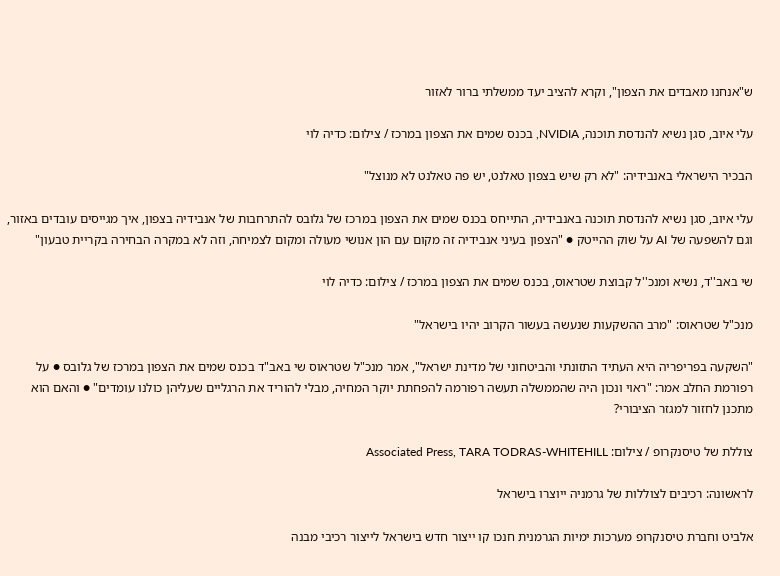ש"אנחנו מאבדים את הצפון", וקרא להציב יעד ממשלתי ברור לאזור

עלי איוב, סגן נשיא להנדסת תוכנה, NVIDIA, בכנס שמים את הצפון במרכז / צילום: כדיה לוי

הבכיר הישראלי באנבידיה: "לא רק שיש בצפון טאלנט, יש פה טאלנט לא מנוצל"

עלי איוב, סגן נשיא להנדסת תוכנה באנבידיה, התייחס בכנס שמים את הצפון במרכז של גלובס להתרחבות של אנבידיה בצפון, איך מגייסים עובדים באזור, וגם להשפעה של AI על שוק ההייטק ● "הצפון בעיני אנבידיה זה מקום עם הון אנושי מעולה ומקום לצמיחה, וזה לא במקרה הבחירה בקריית טבעון"

שי באב''ד, נשיא ומנכ''ל קבוצת שטראוס, בכנס שמים את הצפון במרכז / צילום: כדיה לוי

מנכ"ל שטראוס: "מרב ההשקעות שנעשה בעשור הקרוב יהיו בישראל"

"השקעה בפריפריה היא העתיד התזונתי והביטחוני של מדינת ישראל", אמר מנכ"ל שטראוס שי באב"ד בכנס שמים את הצפון במרכז של גלובס ● על רפורמת החלב אמר: "ראוי ונכון היה שהממשלה תעשה רפורמה להפחתת יוקר המחיה, מבלי להוריד את הרגליים שעליהן כולנו עומדים" ● והאם הוא מתכנן לחזור למגזר הציבורי?

צוללת של טיסנקרופ / צילום: Associated Press, TARA TODRAS-WHITEHILL

לראשונה: רכיבים לצוללות של גרמניה ייוצרו בישראל

אלביט וחברת טיסנקרופ מערכות ימיות הגרמנית חנכו קו ייצור חדש בישראל לייצור רכיבי מבנה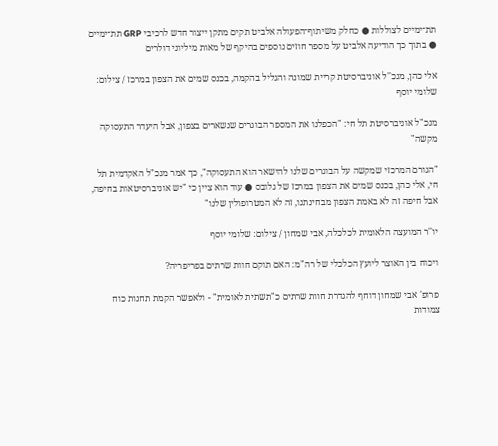תת־ימיים לצוללות ● כחלק משיתוף־הפעולה אלביט תקים מתקן ייצור חדש לרכיבי GRP תת־ימיים ● בתוך כך הודיעה אלביט על מספר חוזים נוספים בהיקף של מאות מיליוני דולרים

אלי כהן, מנכ''ל אוניברסיטת קריית שמונה והגליל בהקמה, בכנס שמים את הצפון במרכז / צילום: שלומי יוסף

מנכ"ל אוניברסיטת תל חי: "הכפלנו את המספר הבוגרים שנשארים בצפון, אבל היעדר התעסוקה מקשה"

"הגורם המרכזי שמקשה על הבוגרים שלנו להישאר הוא התעסוקה", כך אמר מנכ"ל האקדמית תל חי, אלי כהן, בכנס שמים את הצפון במרכז של גלובס ● עוד הוא ציין כי "יש אוניברסיטאות בחיפה, אבל חיפה זה לא באמת הצפון מבחינתנו, זה לא המטרופולין שלנו"

יו''ר המועצה הלאומית לכלכלה, אבי שמחון / צילום: שלומי יוסף

ויכוח בין האוצר ליועץ הכלכלי של רה"מ: האם תוקם חוות שרתים בפריפריה?

פרופ' אבי שמחון דוחף להגדרת חוות שרתים כ"תשתית לאומית" - ולאפשר הקמת תחנות כוח צמודות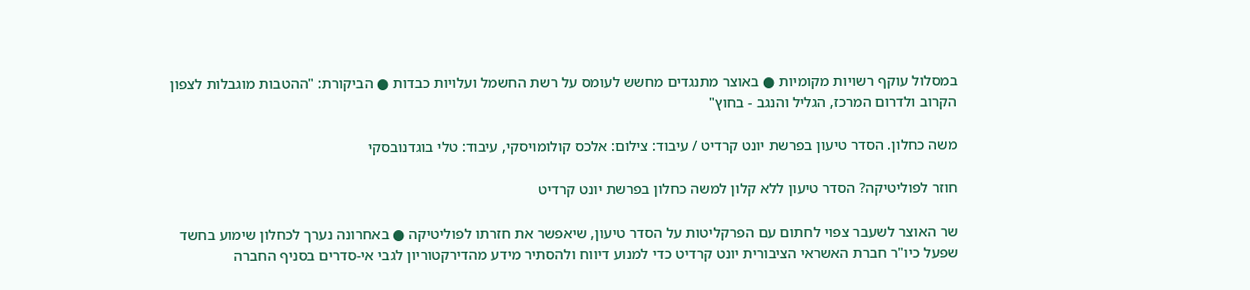במסלול עוקף רשויות מקומיות ● באוצר מתנגדים מחשש לעומס על רשת החשמל ועלויות כבדות ● הביקורת: "ההטבות מוגבלות לצפון הקרוב ולדרום המרכז, הגליל והנגב - בחוץ"

משה כחלון. הסדר טיעון בפרשת יונט קרדיט / עיבוד: צילום: אלכס קולומויסקי, עיבוד: טלי בוגדנובסקי

חוזר לפוליטיקה? הסדר טיעון ללא קלון למשה כחלון בפרשת יונט קרדיט

שר האוצר לשעבר צפוי לחתום עם הפרקליטות על הסדר טיעון, שיאפשר את חזרתו לפוליטיקה ● באחרונה נערך לכחלון שימוע בחשד שפעל כיו"ר חברת האשראי הציבורית יונט קרדיט כדי למנוע דיווח ולהסתיר מידע מהדירקטוריון לגבי אי-סדרים בסניף החברה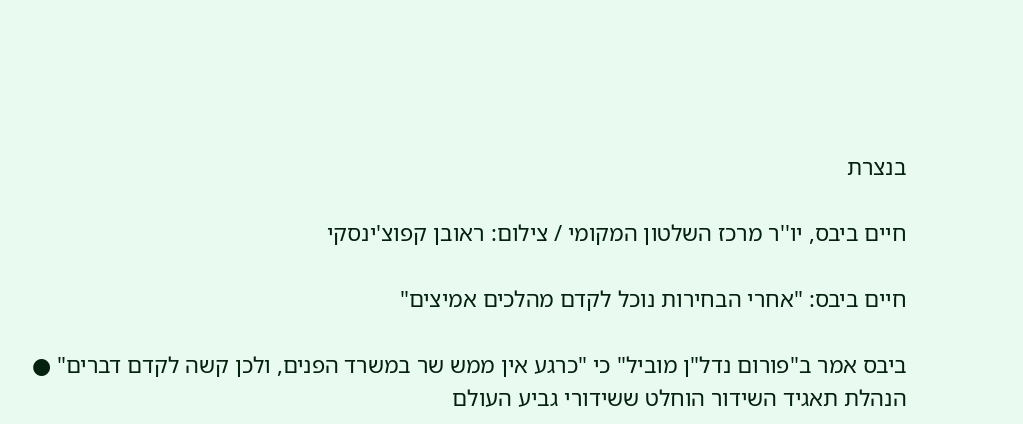בנצרת

חיים ביבס, יו''ר מרכז השלטון המקומי / צילום: ראובן קפוצ'ינסקי

חיים ביבס: "אחרי הבחירות נוכל לקדם מהלכים אמיצים"

ביבס אמר ב"פורום נדל"ן מוביל" כי "כרגע אין ממש שר במשרד הפנים, ולכן קשה לקדם דברים" ● הנהלת תאגיד השידור הוחלט ששידורי גביע העולם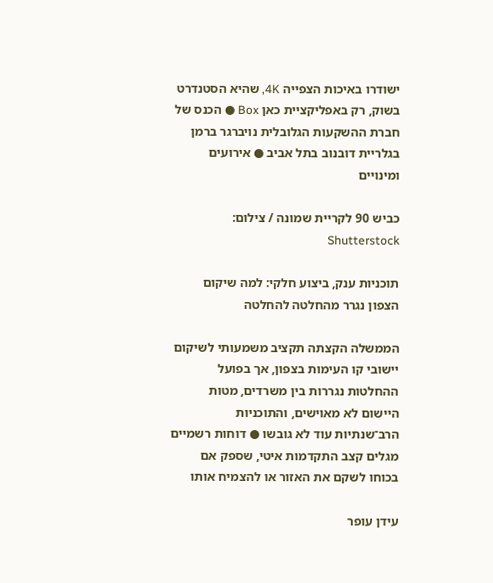ישודרו באיכות הצפייה 4K, שהיא הסטנדרט בשוק, רק באפליקציית כאן Box ● הכנס של חברת ההשקעות הגלובלית נויברגר ברמן בגלריית דובנוב בתל אביב ● אירועים ומינויים

כביש 90 לקריית שמונה / צילום: Shutterstock

תוכניות ענק, ביצוע חלקי: למה שיקום הצפון נגרר מהחלטה להחלטה

הממשלה הקצתה תקציב משמעותי לשיקום יישובי קו העימות בצפון, אך בפועל ההחלטות נגררות בין משרדים, מטות היישום לא מאוישים, והתוכניות הרב־שנתיות עוד לא גובשו ● דוחות רשמיים מגלים קצב התקדמות איטי, שספק אם בכוחו לשקם את האזור או להצמיח אותו

עידן עופר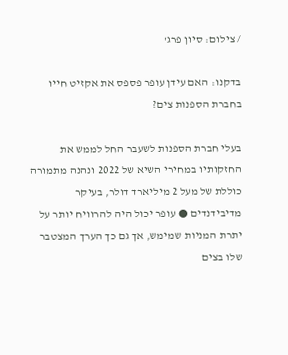/ צילום: סיון פרג'

בדקנו: האם עידן עופר פספס את אקזיט חייו בחברת הספנות צים?

בעלי חברת הספנות לשעבר החל לממש את החזקותיו במחירי השיא של 2022 ונהנה מתמורה כוללת של מעל 2 מיליארד דולר, בעיקר מדיבידנדים ● עופר יכול היה להרוויח יותר על יתרת המניות שמימש, אך גם כך הערך המצטבר שלו בצים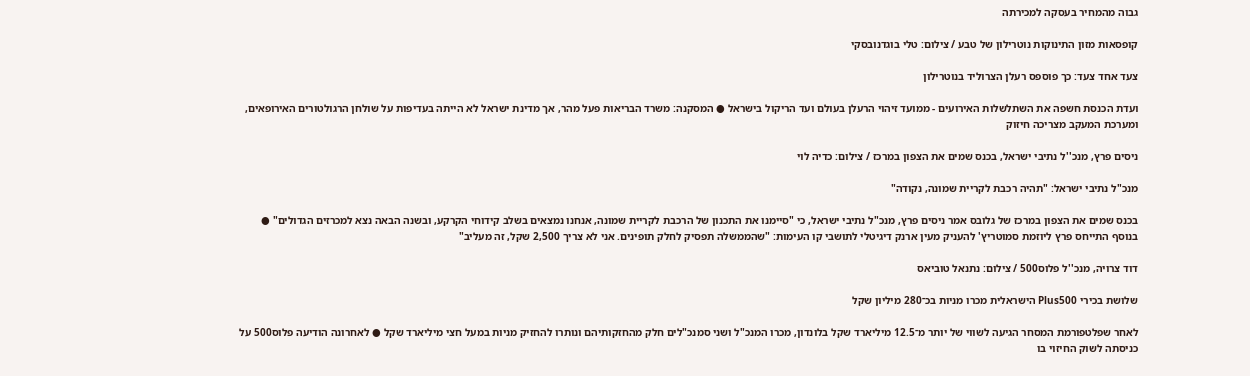גבוה מהמחיר בעסקה למכירתה

קופסאות מזון התינוקות נוטרילון של טבע / צילום: טלי בוגדנובסקי

צעד אחד צעד: כך פוספס רעלן הצרוליד בנוטרילון

ועדת הכנסת חשפה את השתלשלות האירועים - ממועד זיהוי הרעלן בעולם ועד הריקול בישראל ● המסקנה: משרד הבריאות פעל מהר, אך מדינת ישראל לא הייתה בעדיפות על שולחן הרגולטורים האירופאים, ומערכת המעקב מצריכה חיזוק

ניסים פרץ, מנכ''ל נתיבי ישראל, בכנס שמים את הצפון במרכז / צילום: כדיה לוי

מנכ"ל נתיבי ישראל: "תהיה רכבת לקריית שמונה, נקודה"

בכנס שמים את הצפון במרכז של גלובס אמר ניסים פרץ, מנכ"ל נתיבי ישראל, כי "סיימנו את התכנון של הרכבת לקריית שמונה, אנחנו נמצאים בשלב קידוחי הקרקע, ובשנה הבאה נצא למכרזים הגדולים" ● בנוסף התייחס פרץ ליוזמת סמוטריץ' להעניק מעין ארנק דיגיטלי לתושבי קו העימות: "שהממשלה תפסיק לחלק תופינים. אני לא צריך 2,500 שקל, זה מעליב"

דוד צרויה, מנכ''ל פלוס500 / צילום: נתנאל טוביאס

שלושת בכירי Plus500 הישראלית מכרו מניות בכ־280 מיליון שקל

לאחר שפלטפורמת המסחר הגיעה לשווי של יותר מ־12.5 מיליארד שקל בלונדון, מכרו המנכ"ל ושני סמנכ"לים חלק מהחזקותיהם ונותרו להחזיק מניות במעל חצי מיליארד שקל ● לאחרונה הודיעה פלוס500 על כניסתה לשוק החיזוי בו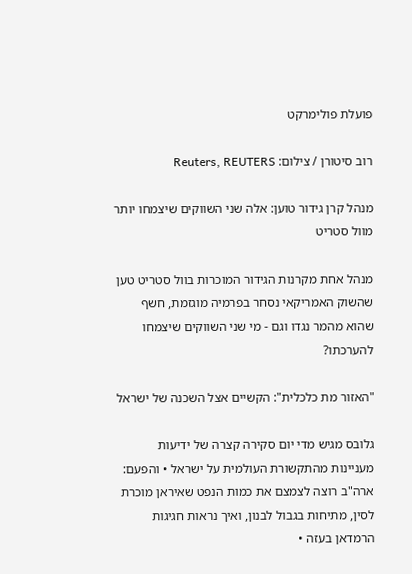פועלת פולימרקט

רוב סיטורן / צילום: Reuters, REUTERS

מנהל קרן גידור טוען: אלה שני השווקים שיצמחו יותר מוול סטריט

מנהל אחת מקרנות הגידור המוכרות בוול סטריט טען שהשוק האמריקאי נסחר בפרמיה מוגזמת, חשף שהוא מהמר נגדו וגם - מי שני השווקים שיצמחו להערכתו?

"האזור מת כלכלית": הקשיים אצל השכנה של ישראל

גלובס מגיש מדי יום סקירה קצרה של ידיעות מעניינות מהתקשורת העולמית על ישראל • והפעם: ארה"ב רוצה לצמצם את כמות הנפט שאיראן מוכרת לסין, מתיחות בגבול לבנון, ואיך נראות חגיגות הרמדאן בעזה •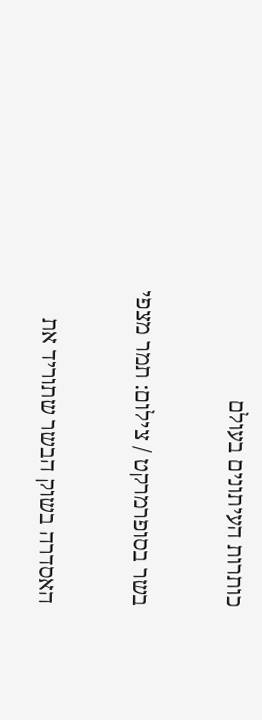כותרות העיתונים בעולם

בשר בסופרמרקט / צילום: תמר מצפי

האסדרה בשוק הבשר שתוריד את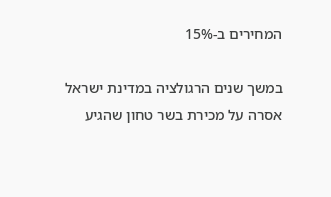המחירים ב-15%

במשך שנים הרגולציה במדינת ישראל אסרה על מכירת בשר טחון שהגיע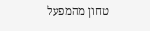טחון מהמפעל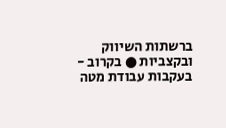ברשתות השיווק ובקצביות ● בקרוב - בעקבות עבודת מטה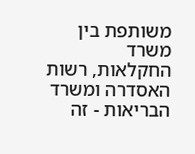משותפת בין משרד החקלאות, רשות האסדרה ומשרד הבריאות - זה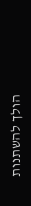הולך להשתנות